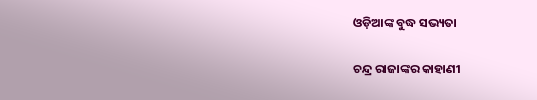ଓଡ଼ିଆଙ୍କ ବୁଦ୍ଧ ସଭ୍ୟତା

ଚନ୍ଦ୍ର ରାଜାଙ୍କର କାହାଣୀ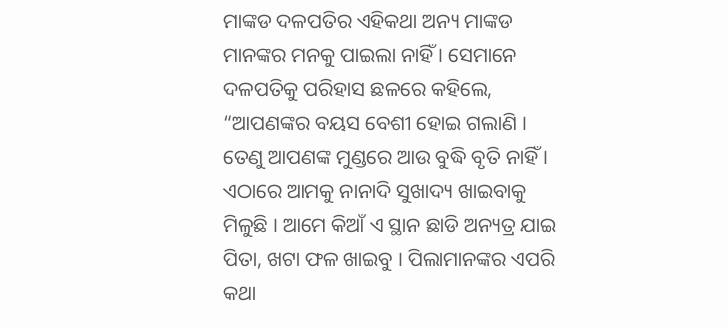ମାଙ୍କଡ ଦଳପତିର ଏହିକଥା ଅନ୍ୟ ମାଙ୍କଡ ମାନଙ୍କର ମନକୁ ପାଇଲା ନାହିଁ । ସେମାନେ ଦଳପତିକୁ ପରିହାସ ଛଳରେ କହିଲେ, “ଆପଣଙ୍କର ବୟସ ବେଶୀ ହୋଇ ଗଲାଣି । ତେଣୁ ଆପଣଙ୍କ ମୁଣ୍ଡରେ ଆଉ ବୁଦ୍ଧି ବୃତି ନାହିଁ । ଏଠାରେ ଆମକୁ ନାନାଦି ସୁଖାଦ୍ୟ ଖାଇବାକୁ ମିଳୁଛି । ଆମେ କିଆଁ ଏ ସ୍ଥାନ ଛାଡି ଅନ୍ୟତ୍ର ଯାଇ ପିତା, ଖଟା ଫଳ ଖାଇବୁ । ପିଲାମାନଙ୍କର ଏପରି କଥା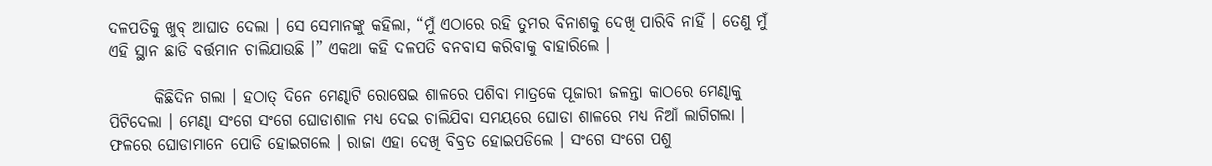ଦଳପତିକୁ ଖୁବ୍ ଆଘାତ ଦେଲା । ସେ ସେମାନଙ୍କୁ କହିଲା, “ମୁଁ ଏଠାରେ ରହି ତୁମର ବିନାଶକୁ ଦେଖି ପାରିବି ନାହିଁ । ତେଣୁ ମୁଁ ଏହି ସ୍ଥାନ ଛାଡି ବର୍ତ୍ତମାନ ଚାଲିଯାଉଛି ।” ଏକଥା କହି ଦଳପତି ବନବାସ କରିବାକୁ ବାହାରିଲେ ।

       କିଛିଦିନ ଗଲା । ହଠାତ୍ ଦିନେ ମେଣ୍ଢାଟି ରୋଷେଇ ଶାଳରେ ପଶିବା ମାତ୍ରକେ ପୂଜାରୀ ଜଳନ୍ତା କାଠରେ ମେଣ୍ଢାକୁ ପିଟିଦେଲା । ମେଣ୍ଢା ସଂଗେ ସଂଗେ ଘୋଡାଶାଳ ମଧ୍ୟ ଦେଇ ଚାଲିଯିବା ସମୟରେ ଘୋଡା ଶାଳରେ ମଧ୍ୟ ନିଆଁ ଲାଗିଗଲା । ଫଳରେ ଘୋଡାମାନେ ପୋଡି ହୋଇଗଲେ । ରାଜା ଏହା ଦେଖି ବିବ୍ରତ ହୋଇପଡିଲେ । ସଂଗେ ସଂଗେ ପଶୁ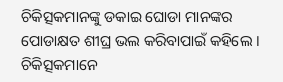ଚିକିତ୍ସକମାନଙ୍କୁ ଡକାଇ ଘୋଡା ମାନଙ୍କର ପୋଡାକ୍ଷତ ଶୀଘ୍ର ଭଲ କରିବାପାଇଁ କହିଲେ । ଚିକିତ୍ସକମାନେ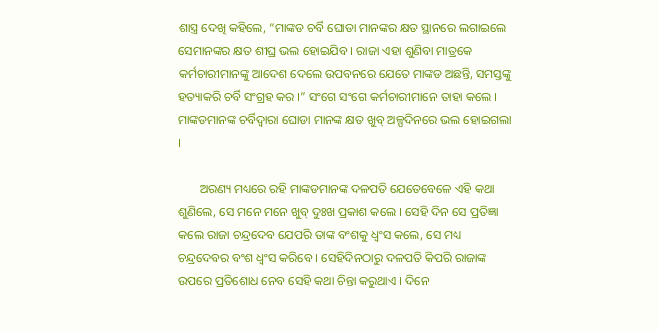ଶାସ୍ତ୍ର ଦେଖି କହିଲେ, “ମାଙ୍କଡ ଚର୍ବି ଘୋଡା ମାନଙ୍କର କ୍ଷତ ସ୍ଥାନରେ ଲଗାଇଲେ ସେମାନଙ୍କର କ୍ଷତ ଶୀଘ୍ର ଭଲ ହୋଇଯିବ । ରାଜା ଏହା ଶୁଣିବା ମାତ୍ରକେ କର୍ମଚାରୀମାନଙ୍କୁ ଆଦେଶ ଦେଲେ ଉପବନରେ ଯେତେ ମାଙ୍କଡ ଅଛନ୍ତି, ସମସ୍ତଙ୍କୁ ହତ୍ୟାକରି ଚର୍ବି ସଂଗ୍ରହ କର ।” ସଂଗେ ସଂଗେ କର୍ମଚାରୀମାନେ ତାହା କଲେ । ମାଙ୍କଡମାନଙ୍କ ଚର୍ବିଦ୍ୱାରା ଘୋଡା ମାନଙ୍କ କ୍ଷତ ଖୁବ୍ ଅଳ୍ପଦିନରେ ଭଲ ହୋଇଗଲା ।

       ଅରଣ୍ୟ ମଧ୍ୟରେ ରହି ମାଙ୍କଡମାନଙ୍କ ଦଳପତି ଯେତେବେଳେ ଏହି କଥା ଶୁଣିଲେ, ସେ ମନେ ମନେ ଖୁବ୍ ଦୁଃଖ ପ୍ରକାଶ କଲେ । ସେହି ଦିନ ସେ ପ୍ରତିଜ୍ଞା କଲେ ରାଜା ଚନ୍ଦ୍ରଦେବ ଯେପରି ତାଙ୍କ ବଂଶକୁ ଧ୍ୱଂସ କଲେ, ସେ ମଧ୍ୟ ଚନ୍ଦ୍ରଦେବର ବଂଶ ଧ୍ୱଂସ କରିବେ । ସେହିଦିନଠାରୁ ଦଳପତି କିପରି ରାଜାଙ୍କ ଉପରେ ପ୍ରତିଶୋଧ ନେବ ସେହି କଥା ଚିନ୍ତା କରୁଥାଏ । ଦିନେ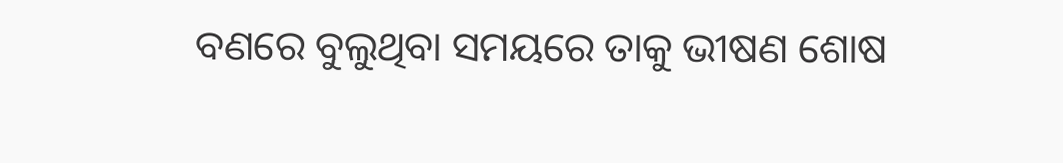ବଣରେ ବୁଲୁଥିବା ସମୟରେ ତାକୁ ଭୀଷଣ ଶୋଷ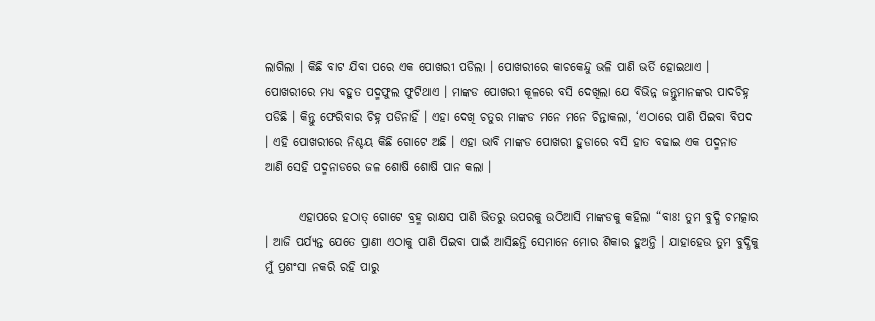ଲାଗିଲା । କିଛି ବାଟ ଯିବା ପରେ ଏକ ପୋଖରୀ ପଡିଲା । ପୋଖରୀରେ କାଚକେନ୍ଦୁ ଭଳି ପାଣି ଭର୍ତି ହୋଇଥାଏ । ପୋଖରୀରେ ମଧ୍ୟ ବହୁତ ପଦ୍ମଫୁଲ ଫୁଟିଥାଏ । ମାଙ୍କଡ ପୋଖରୀ କୂଳରେ ବସି ଦେଖିଲା ଯେ ବିଭିନ୍ନ ଜନ୍ତୁମାନଙ୍କର ପାଦଚିହ୍ନ ପଡିଛି । କିନ୍ତୁ ଫେରିବାର ଚିହ୍ନ ପଡିନାହିଁ । ଏହା ଦେଖି ଚତୁର ମାଙ୍କଡ ମନେ ମନେ ଚିନ୍ତାକଲା, ‘ଏଠାରେ ପାଣି ପିଇବା ବିପଦ । ଏହି ପୋଖରୀରେ ନିଶ୍ଚୟ କିଛି ଗୋଟେ ଅଛି । ଏହା ଭାବି ମାଙ୍କଡ ପୋଖରୀ ହୁଡାରେ ବସି ହାତ ବଢାଇ ଏକ ପଦ୍ମନାଡ ଆଣି ସେହି ପଦ୍ମନାଡରେ ଜଳ ଶୋଷି ଶୋଷି ପାନ କଲା ।

       ଏହାପରେ ହଠାତ୍ ଗୋଟେ ବ୍ରହ୍ମ ରାକ୍ଷସ ପାଣି ଭିତରୁ ଉପରକୁ ଉଠିଆସି ମାଙ୍କଡକୁ କହିଲା “ବାଃ! ତୁମ ବୁଦ୍ଧି ଚମତ୍କାର । ଆଜି ପର୍ଯ୍ୟନ୍ତ ଯେତେ ପ୍ରାଣୀ ଏଠାକୁ ପାଣି ପିଇବା ପାଇଁ ଆସିଛନ୍ତି ସେମାନେ ମୋର ଶିକାର ହୁଅନ୍ତି । ଯାହାହେଉ ତୁମ ବୁଦ୍ଧିକୁ ମୁଁ ପ୍ରଶଂସା ନକରି ରହି ପାରୁ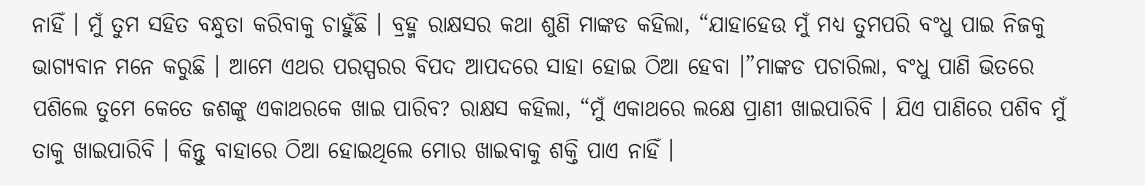ନାହିଁ । ମୁଁ ତୁମ ସହିତ ବନ୍ଧୁତା କରିବାକୁ ଚାହୁଁଛି । ବ୍ରହ୍ମ ରାକ୍ଷସର କଥା ଶୁଣି ମାଙ୍କଡ କହିଲା, “ଯାହାହେଉ ମୁଁ ମଧ୍ୟ ତୁମପରି ବଂଧୁ ପାଇ ନିଜକୁ ଭାଗ୍ୟବାନ ମନେ କରୁଛି । ଆମେ ଏଥର ପରସ୍ପରର ବିପଦ ଆପଦରେ ସାହା ହୋଇ ଠିଆ ହେବା ।”ମାଙ୍କଡ ପଚାରିଲା, ବଂଧୁ ପାଣି ଭିତରେ ପଶିଲେ ତୁମେ କେତେ ଜଶଙ୍କୁ ଏକାଥରକେ ଖାଇ ପାରିବ? ରାକ୍ଷସ କହିଲା, “ମୁଁ ଏକାଥରେ ଲକ୍ଷେ ପ୍ରାଣୀ ଖାଇପାରିବି । ଯିଏ ପାଣିରେ ପଶିବ ମୁଁ ତାକୁ ଖାଇପାରିବି । କିନ୍ତୁ ବାହାରେ ଠିଆ ହୋଇଥିଲେ ମୋର ଖାଇବାକୁ ଶକ୍ତି ପାଏ ନାହିଁ ।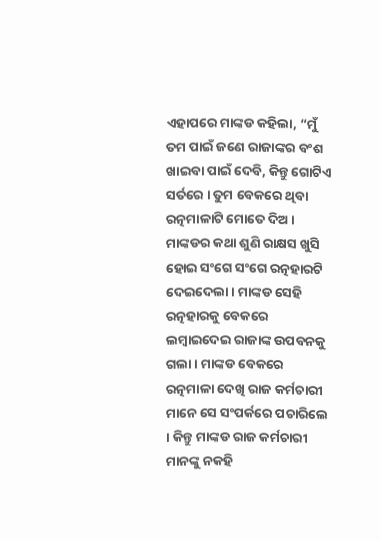ଏହାପରେ ମାଙ୍କଡ କହିଲା, “ମୁଁ ତମ ପାଇଁ ଜଣେ ରାଜାଙ୍କର ବଂଶ ଖାଇବା ପାଇଁ ଦେବି, କିନ୍ତୁ ଗୋଟିଏ ସର୍ତରେ । ତୁମ ବେକରେ ଥିବା ରତ୍ନମାଳାଟି ମୋତେ ଦିଅ । ମାଙ୍କଡର କଥା ଶୁଣି ରାକ୍ଷସ ଖୁସି ହୋଇ ସଂଗେ ସଂଗେ ରତ୍ନହାରଟି ଦେଇଦେଲା । ମାଙ୍କଡ ସେହି ରତ୍ନହାରକୁ ବେକରେ ଲମ୍ବାଇଦେଇ ରାଜାଙ୍କ ଉପବନକୁ ଗଲା । ମାଙ୍କଡ ବେକରେ ରତ୍ନମାଳା ଦେଖି ରାଜ କର୍ମଚାରୀ ମାନେ ସେ ସଂପର୍କରେ ପଚାରିଲେ । କିନ୍ତୁ ମାଙ୍କଡ ରାଜ କର୍ମଚାରୀ ମାନଙ୍କୁ ନକହି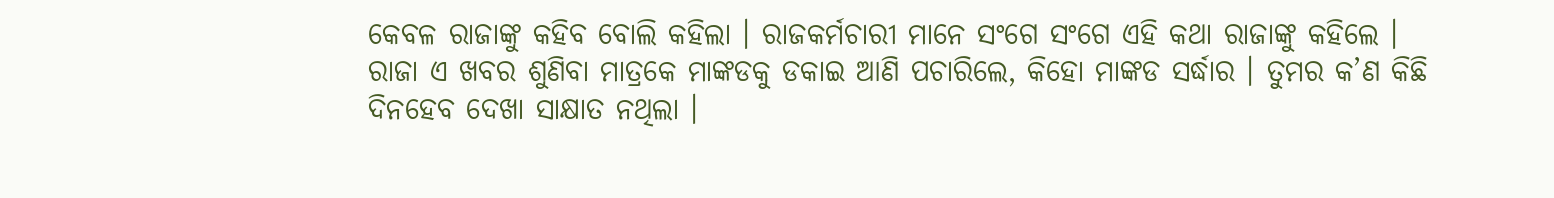କେବଳ ରାଜାଙ୍କୁ କହିବ ବୋଲି କହିଲା । ରାଜକର୍ମଚାରୀ ମାନେ ସଂଗେ ସଂଗେ ଏହି କଥା ରାଜାଙ୍କୁ କହିଲେ । ରାଜା ଏ ଖବର ଶୁଣିବା ମାତ୍ରକେ ମାଙ୍କଡକୁ ଡକାଇ ଆଣି ପଚାରିଲେ, କିହୋ ମାଙ୍କଡ ସର୍ଦ୍ଧାର । ତୁମର କ’ଣ କିଛି ଦିନହେବ ଦେଖା ସାକ୍ଷାତ ନଥିଲା ।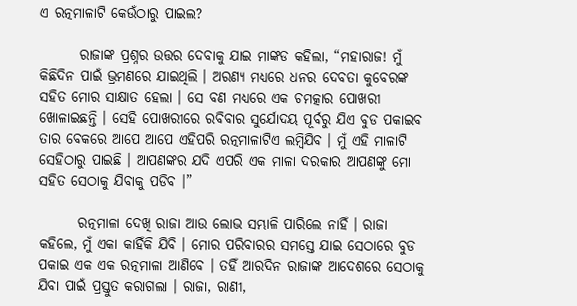ଏ ରତ୍ନମାଳାଟି କେଉଁଠାରୁ ପାଇଲ?

       ରାଜାଙ୍କ ପ୍ରଶ୍ନର ଉତ୍ତର ଦେବାକୁ ଯାଇ ମାଙ୍କଡ କହିଲା, “ମହାରାଜ! ମୁଁ କିଛିଦିନ ପାଇଁ ଭ୍ରମଣରେ ଯାଇଥିଲି । ଅରଣ୍ୟ ମଧ୍ୟରେ ଧନର ଦେବତା କୁବେରଙ୍କ ସହିତ ମୋର ସାକ୍ଷାତ ହେଲା । ସେ ବଣ ମଧ୍ୟରେ ଏକ ଚମତ୍କାର ପୋଖରୀ ଖୋଳାଇଛନ୍ତି । ସେହି ପୋଖରୀରେ ରବିବାର ସୁର୍ଯୋଦୟ ପୂର୍ବରୁ ଯିଏ ବୁଡ ପକାଇବ ତାର ବେକରେ ଆପେ ଆପେ ଏହିପରି ରତ୍ନମାଳାଟିଏ ଲମ୍ବିଯିବ । ମୁଁ ଏହି ମାଳାଟି ସେହିଠାରୁ ପାଇଛି । ଆପଣଙ୍କର ଯଦି ଏପରି ଏକ ମାଳା ଦରକାର ଆପଣଙ୍କୁ ମୋ ସହିତ ସେଠାକୁ ଯିବାକୁ ପଡିବ ।”

       ରତ୍ନମାଳା ଦେଖି ରାଜା ଆଉ ଲୋଭ ସମ୍ଭାଳି ପାରିଲେ ନାହିଁ । ରାଜା କହିଲେ, ମୁଁ ଏକା କାହିଁକି ଯିବି । ମୋର ପରିବାରର ସମସ୍ତେ ଯାଇ ସେଠାରେ ବୁଡ ପକାଇ ଏକ ଏକ ରତ୍ନମାଳା ଆଣିବେ । ତହିଁ ଆରଦିନ ରାଜାଙ୍କ ଆଦେଶରେ ସେଠାକୁ ଯିବା ପାଇଁ ପ୍ରସ୍ତୁତ କରାଗଲା । ରାଜା, ରାଣୀ,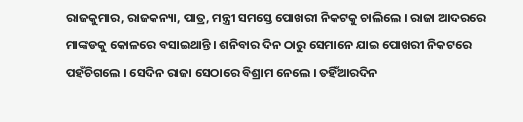ରାଜକୁମାର, ରାଜକନ୍ୟା, ପାତ୍ର, ମନ୍ତ୍ରୀ ସମସ୍ତେ ପୋଖରୀ ନିକଟକୁ ଚାଲିଲେ । ରାଜା ଆଦରରେ ମାଙ୍କଡକୁ କୋଳରେ ବସାଇଥାନ୍ତି । ଶନିବାର ଦିନ ଠାରୁ ସେମାନେ ଯାଇ ପୋଖରୀ ନିକଟରେ ପହଁଚିଗଲେ । ସେଦିନ ରାଜା ସେଠାରେ ବିଶ୍ରାମ ନେଲେ । ତହିଁଆରଦିନ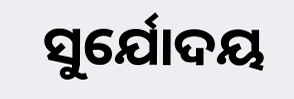ସୁର୍ଯୋଦୟ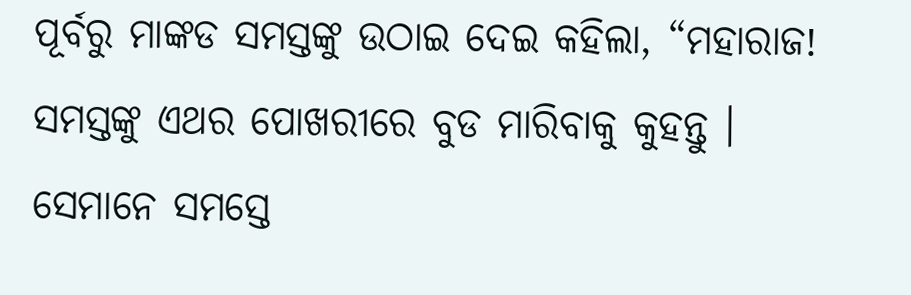ପୂର୍ବରୁ ମାଙ୍କଡ ସମସ୍ତଙ୍କୁ ଉଠାଇ ଦେଇ କହିଲା, “ମହାରାଜ! ସମସ୍ତଙ୍କୁ ଏଥର ପୋଖରୀରେ ବୁଡ ମାରିବାକୁ କୁହନ୍ତୁ । ସେମାନେ ସମସ୍ତେ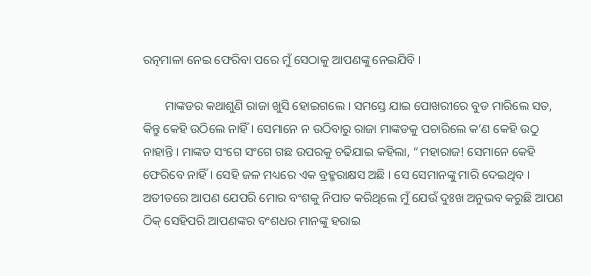ରତ୍ନମାଳା ନେଇ ଫେରିବା ପରେ ମୁଁ ସେଠାକୁ ଆପଣଙ୍କୁ ନେଇଯିବି ।

       ମାଙ୍କଡର କଥାଶୁଣି ରାଜା ଖୁସି ହୋଇଗଲେ । ସମସ୍ତେ ଯାଇ ପୋଖରୀରେ ବୁଡ ମାରିଲେ ସତ, କିନ୍ତୁ କେହି ଉଠିଲେ ନାହିଁ । ସେମାନେ ନ ଉଠିବାରୁ ରାଜା ମାଙ୍କଡକୁ ପଚାରିଲେ କ’ଣ କେହି ଉଠୁ ନାହାନ୍ତି । ମାଙ୍କଡ ସଂଗେ ସଂଗେ ଗଛ ଉପରକୁ ଚଢିଯାଇ କହିଲା, “ମହାରାଜ! ସେମାନେ କେହି ଫେରିବେ ନାହିଁ । ସେହି ଜଳ ମଧ୍ୟରେ ଏକ ବ୍ରହ୍ମରାକ୍ଷସ ଅଛି । ସେ ସେମାନଙ୍କୁ ମାରି ଦେଇଥିବ । ଅତୀତରେ ଆପଣ ଯେପରି ମୋର ବଂଶକୁ ନିପାତ କରିଥିଲେ ମୁଁ ଯେଉଁ ଦୁଃଖ ଅନୁଭବ କରୁଛି ଆପଣ ଠିକ୍ ସେହିପରି ଆପଣଙ୍କର ବଂଶଧର ମାନଙ୍କୁ ହରାଇ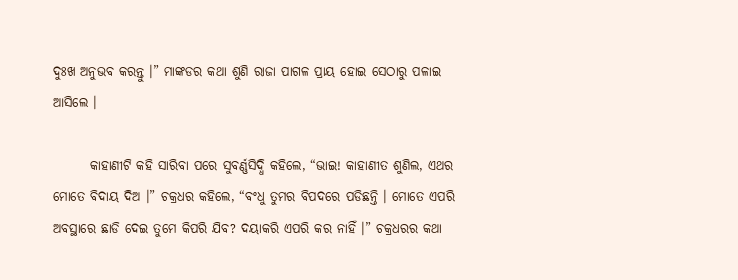ଦୁଃଖ ଅନୁଭବ କରନ୍ତୁ ।” ମାଙ୍କଡର କଥା ଶୁଣି ରାଜା ପାଗଳ ପ୍ରାୟ ହୋଇ ସେଠାରୁ ପଳାଇ ଆସିଲେ ।

       କାହାଣୀଟି କହି ସାରିବା ପରେ ସୁବର୍ଣ୍ଣସିଦ୍ଧି କହିଲେ, “ଭାଇ! କାହାଣୀତ ଶୁଣିଲ, ଏଥର ମୋତେ ବିଦାୟ ଦିଅ ।” ଚକ୍ରଧର କହିଲେ, “ବଂଧୁ ତୁମର ବିପଦରେ ପଡିଛନ୍ତି । ମୋତେ ଏପରି ଅବସ୍ଥାରେ ଛାଡି ଦେଇ ତୁମେ କିପରି ଯିବ? ଦୟାକରି ଏପରି କର ନାହିଁ ।” ଚକ୍ରଧରର କଥା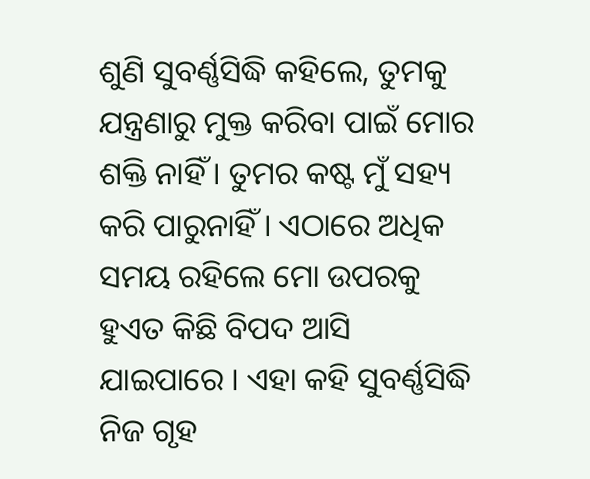ଶୁଣି ସୁବର୍ଣ୍ଣସିଦ୍ଧି କହିଲେ, ତୁମକୁ ଯନ୍ତ୍ରଣାରୁ ମୁକ୍ତ କରିବା ପାଇଁ ମୋର ଶକ୍ତି ନାହିଁ । ତୁମର କଷ୍ଟ ମୁଁ ସହ୍ୟ କରି ପାରୁନାହିଁ । ଏଠାରେ ଅଧିକ ସମୟ ରହିଲେ ମୋ ଉପରକୁ ହୁଏତ କିଛି ବିପଦ ଆସି ଯାଇପାରେ । ଏହା କହି ସୁବର୍ଣ୍ଣସିଦ୍ଧି ନିଜ ଗୃହ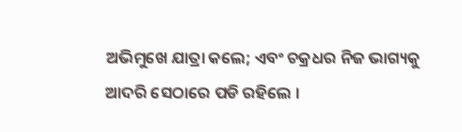ଅଭିମୁଖେ ଯାତ୍ରା କଲେ; ଏବଂ ଚକ୍ରଧର ନିଜ ଭାଗ୍ୟକୁ ଆଦରି ସେଠାରେ ପଡି ରହିଲେ ।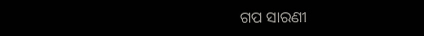ଗପ ସାରଣୀ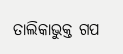ତାଲିକାଭୁକ୍ତ ଗପ